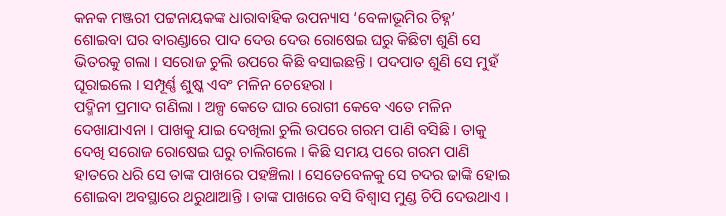କନକ ମଞ୍ଜରୀ ପଟ୍ଟନାୟକଙ୍କ ଧାରାବାହିକ ଉପନ୍ୟାସ ‘ବେଳାଭୂମିର ଚିହ୍ନ’
ଶୋଇବା ଘର ବାରଣ୍ଡାରେ ପାଦ ଦେଉ ଦେଉ ରୋଷେଇ ଘରୁ କିଛିଟା ଶୁଣି ସେ ଭିତରକୁ ଗଲା । ସରୋଜ ଚୁଲି ଉପରେ କିଛି ବସାଇଛନ୍ତି । ପଦପାତ ଶୁଣି ସେ ମୁହଁ ଘୂରାଇଲେ । ସମ୍ପୂର୍ଣ୍ଣ ଶୁଷ୍କ ଏବଂ ମଳିନ ଚେହେରା ।
ପଦ୍ମିନୀ ପ୍ରମାଦ ଗଣିଲା । ଅଳ୍ପ କେତେ ଘାର ରୋଗୀ କେବେ ଏତେ ମଳିନ ଦେଖାଯାଏନା । ପାଖକୁ ଯାଇ ଦେଖିଲା ଚୁଲି ଉପରେ ଗରମ ପାଣି ବସିଛି । ତାକୁ ଦେଖି ସରୋଜ ରୋଷେଇ ଘରୁ ଚାଲିଗଲେ । କିଛି ସମୟ ପରେ ଗରମ ପାଣି ହାତରେ ଧରି ସେ ତାଙ୍କ ପାଖରେ ପହଞ୍ଚିଲା । ସେତେବେଳକୁ ସେ ଚଦର ଢାଙ୍କି ହୋଇ ଶୋଇବା ଅବସ୍ଥାରେ ଥରୁଥାଆନ୍ତି । ତାଙ୍କ ପାଖରେ ବସି ବିଶ୍ୱାସ ମୁଣ୍ଡ ଚିପି ଦେଉଥାଏ ।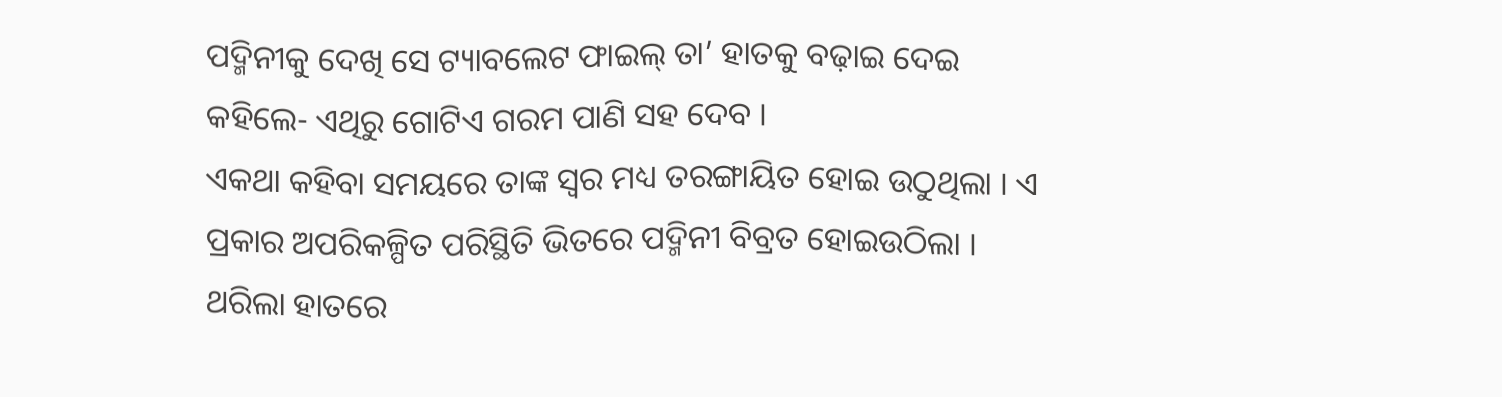ପଦ୍ମିନୀକୁ ଦେଖି ସେ ଟ୍ୟାବଲେଟ ଫାଇଲ୍ ତା’ ହାତକୁ ବଢ଼ାଇ ଦେଇ କହିଲେ- ଏଥିରୁ ଗୋଟିଏ ଗରମ ପାଣି ସହ ଦେବ ।
ଏକଥା କହିବା ସମୟରେ ତାଙ୍କ ସ୍ୱର ମଧ୍ୟ ତରଙ୍ଗାୟିତ ହୋଇ ଉଠୁଥିଲା । ଏ ପ୍ରକାର ଅପରିକଳ୍ପିତ ପରିସ୍ଥିତି ଭିତରେ ପଦ୍ମିନୀ ବିବ୍ରତ ହୋଇଉଠିଲା । ଥରିଲା ହାତରେ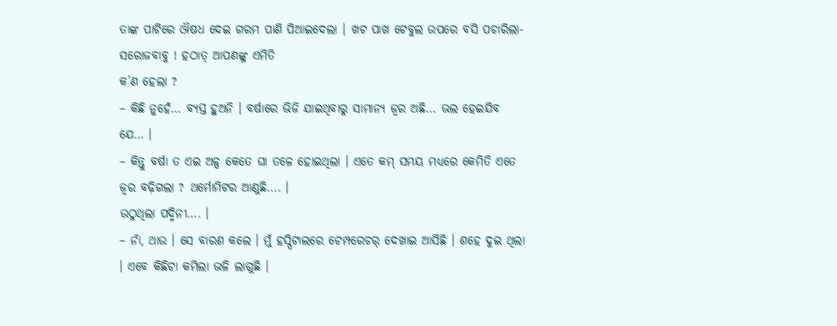ତାଙ୍କ ପାଟିରେ ଔଷଧ ଦେଇ ଗରମ ପାଣି ପିଆଇଦେଲା । ଖଟ ପାଖ ଟେବୁଲ ଉପରେ ବସି ପଚାରିଲା- ସରୋଜବାବୁ ! ହଠାତ୍ ଆପଣଙ୍କୁ ଏମିତି
କ’ଣ ହେଲା ?
– କିଛି ନୁହେଁ… ବ୍ୟସ୍ତ ହୁଅନି । ବର୍ଷାରେ ଭିଜି ଯାଇଥିବାରୁ ସାମାନ୍ୟ ଜ୍ୱର ଅଛି… ଭଲ ହେଇଯିବ ଯେ… ।
– କିନ୍ତୁ ବର୍ଷା ତ ଏଇ ଅଳ୍ପ କେତେ ଘା ତଳେ ହୋଇଥିଲା । ଏତେ କମ୍ ସମୟ ମଧ୍ୟରେ କେମିତି ଏତେ ଜ୍ୱର ବଢ଼ିଗଲା ? ଥର୍ମୋମିଟର ଆଣୁଛି…. ।
ଉଠୁଥିଲା ପଦ୍ମିନୀ…. ।
– ନାଁ, ଥାଉ । ସେ ବାରଣ କଲେ । ମୁଁ ହସ୍ପିଟାଲରେ ଟେମ୍ପରେଚର୍ ଦେଖାଇ ଆସିଛି । ଶହେ ଦୁଇ ଥିଲା । ଏବେ କିଛିଟା କମିଲା ଭଳି ଲାଗୁଛି ।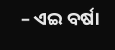– ଏଇ ବର୍ଷା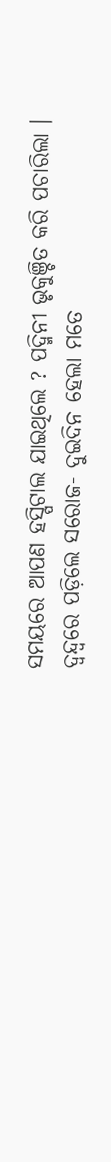ସମୟରେ ଆପଣ ହସ୍ପିଟାଲ ଯାଇଥିଲେ ? ପଦ୍ମିନୀ ଭୃକୁଞ୍ଚିତ କରି ପଚାରିଲା ।
ଦ୍ୱନ୍ଦ୍ୱରେ ପଡ଼ିଲେ ସରୋଜ- ଦୁଇଦିନ ହେଲା ମତେ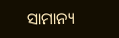ସାମାନ୍ୟ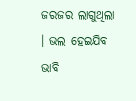ଜରଜର ଲାଗୁଥିଲା । ଭଲ ହେଇଯିବ ଭାବି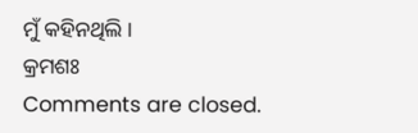ମୁଁ କହିନଥିଲି ।
କ୍ରମଶଃ
Comments are closed.